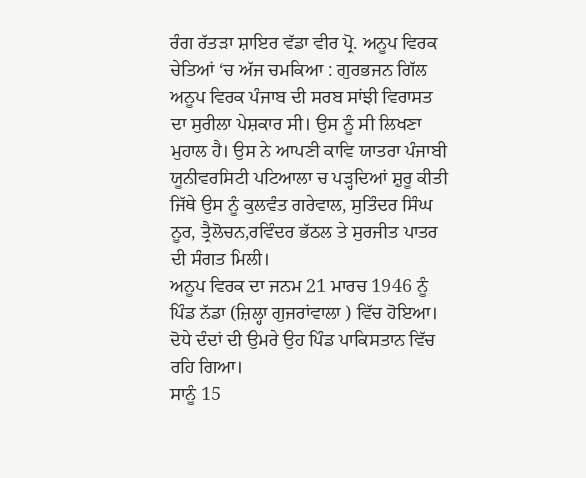ਰੰਗ ਰੱਤੜਾ ਸ਼ਾਇਰ ਵੱਡਾ ਵੀਰ ਪ੍ਰੋ. ਅਨੂਪ ਵਿਰਕ ਚੇਤਿਆਂ ‘ਚ ਅੱਜ ਚਮਕਿਆ : ਗੁਰਭਜਨ ਗਿੱਲ
ਅਨੂਪ ਵਿਰਕ ਪੰਜਾਬ ਦੀ ਸਰਬ ਸਾਂਝੀ ਵਿਰਾਸਤ ਦਾ ਸੁਰੀਲਾ ਪੇਸ਼ਕਾਰ ਸੀ। ਉਸ ਨੂੰ ਸੀ ਲਿਖਣਾ ਮੁਹਾਲ ਹੈ। ਉਸ ਨੇ ਆਪਣੀ ਕਾਵਿ ਯਾਤਰਾ ਪੰਜਾਬੀ ਯੂਨੀਵਰਸਿਟੀ ਪਟਿਆਲਾ ਚ ਪੜ੍ਹਦਿਆਂ ਸ਼ੁਰੂ ਕੀਤੀ ਜਿੱਥੇ ਉਸ ਨੂੰ ਕੁਲਵੰਤ ਗਰੇਵਾਲ, ਸੁਤਿੰਦਰ ਸਿੰਘ ਨੂਰ, ਤ੍ਰੈਲੋਚਨ,ਰਵਿੰਦਰ ਭੱਠਲ ਤੇ ਸੁਰਜੀਤ ਪਾਤਰ ਦੀ ਸੰਗਤ ਮਿਲੀ।
ਅਨੂਪ ਵਿਰਕ ਦਾ ਜਨਮ 21 ਮਾਰਚ 1946 ਨੂੰ ਪਿੰਡ ਨੱਡਾ (ਜ਼ਿਲ੍ਹਾ ਗੁਜਰਾਂਵਾਲਾ ) ਵਿੱਚ ਹੋਇਆ। ਦੋਧੇ ਦੰਦਾਂ ਦੀ ਉਮਰੇ ਉਹ ਪਿੰਡ ਪਾਕਿਸਤਾਨ ਵਿੱਚ ਰਹਿ ਗਿਆ।
ਸਾਨੂੰ 15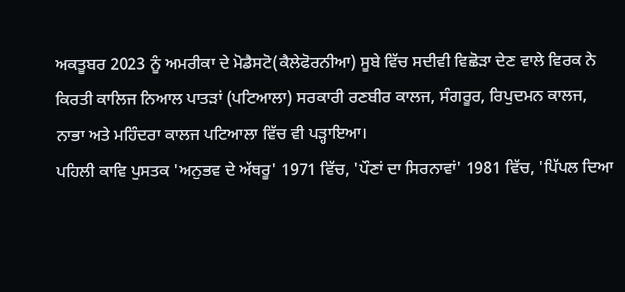ਅਕਤੂਬਰ 2023 ਨੂੰ ਅਮਰੀਕਾ ਦੇ ਮੋਡੈਸਟੋ(ਕੈਲੇਫੋਰਨੀਆ) ਸੂਬੇ ਵਿੱਚ ਸਦੀਵੀ ਵਿਛੋੜਾ ਦੇਣ ਵਾਲੇ ਵਿਰਕ ਨੇ ਕਿਰਤੀ ਕਾਲਿਜ ਨਿਆਲ ਪਾਤੜਾਂ (ਪਟਿਆਲਾ) ਸਰਕਾਰੀ ਰਣਬੀਰ ਕਾਲਜ, ਸੰਗਰੂਰ, ਰਿਪੁਦਮਨ ਕਾਲਜ, ਨਾਭਾ ਅਤੇ ਮਹਿੰਦਰਾ ਕਾਲਜ ਪਟਿਆਲਾ ਵਿੱਚ ਵੀ ਪੜ੍ਹਾਇਆ।
ਪਹਿਲੀ ਕਾਵਿ ਪੁਸਤਕ 'ਅਨੁਭਵ ਦੇ ਅੱਥਰੂ' 1971 ਵਿੱਚ, 'ਪੌਣਾਂ ਦਾ ਸਿਰਨਾਵਾਂ' 1981 ਵਿੱਚ, 'ਪਿੱਪਲ ਦਿਆ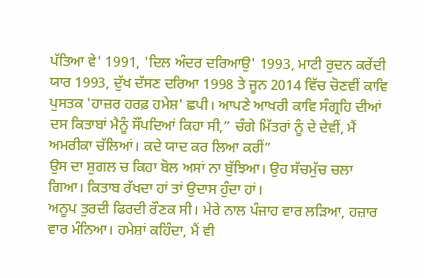ਪੱਤਿਆ ਵੇ' 1991, 'ਦਿਲ ਅੰਦਰ ਦਰਿਆਉ' 1993, ਮਾਟੀ ਰੁਦਨ ਕਰੇਂਦੀ ਯਾਰ 1993, ਦੁੱਖ ਦੱਸਣ ਦਰਿਆ 1998 ਤੇ ਜੂਨ 2014 ਵਿੱਚ ਚੋਣਵੀਂ ਕਾਵਿ ਪੁਸਤਕ 'ਹਾਜ਼ਰ ਹਰਫ਼ ਹਮੇਸ਼' ਛਪੀ। ਆਪਣੇ ਆਖਰੀ ਕਾਵਿ ਸੰਗ੍ਰਹਿ ਦੀਆਂ ਦਸ ਕਿਤਾਬਾਂ ਮੈਨੂੰ ਸੌਂਪਦਿਆਂ ਕਿਹਾ ਸੀ,” ਚੰਗੇ ਮਿੱਤਰਾਂ ਨੂੰ ਦੇ ਦੇਵੀਂ, ਮੈਂ ਅਮਰੀਕਾ ਚੱਲਿਆਂ। ਕਦੇ ਯਾਦ ਕਰ ਲਿਆ ਕਰੀਂ”
ਉਸ ਦਾ ਸ਼ੁਗਲ ਚ ਕਿਹਾ ਬੋਲ ਅਸਾਂ ਨਾ ਬੁੱਝਿਆ। ਉਹ ਸੱਚਮੁੱਚ ਚਲਾ ਗਿਆ। ਕਿਤਾਬ ਰੱਖਦਾ ਹਾਂ ਤਾਂ ਉਦਾਸ ਹੁੰਦਾ ਹਾਂ।
ਅਨੂਪ ਤੁਰਦੀ ਫਿਰਦੀ ਰੌਣਕ ਸੀ। ਮੇਰੇ ਨਾਲ ਪੰਜਾਹ ਵਾਰ ਲੜਿਆ, ਹਜ਼ਾਰ ਵਾਰ ਮੰਨਿਆ। ਹਮੇਸ਼ਾਂ ਕਹਿੰਦਾ, ਮੈਂ ਵੀ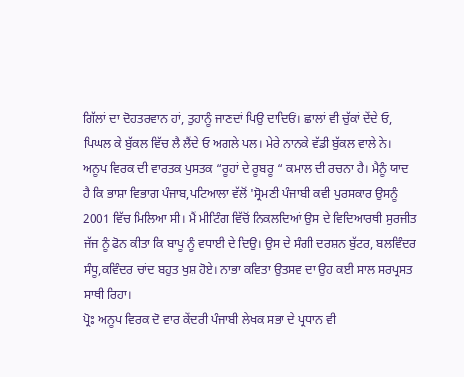ਗਿੱਲਾਂ ਦਾ ਦੋਹਤਰਵਾਨ ਹਾਂ, ਤੁਹਾਨੂੰ ਜਾਣਦਾਂ ਪਿਉ ਦਾਦਿਓਂ। ਛਾਲਾਂ ਵੀ ਚੁੱਕਾਂ ਦੇਂਦੇ ਓ, ਪਿਘਲ ਕੇ ਬੁੱਕਲ ਵਿੱਚ ਲੈ ਲੈਂਦੇ ਓ ਅਗਲੇ ਪਲ। ਮੇਰੇ ਨਾਨਕੇ ਵੱਡੀ ਬੁੱਕਲ ਵਾਲੇ ਨੇ।
ਅਨੂਪ ਵਿਰਕ ਦੀ ਵਾਰਤਕ ਪੁਸਤਕ “ਰੂਹਾਂ ਦੇ ਰੂਬਰੂ “ ਕਮਾਲ ਦੀ ਰਚਨਾ ਹੈ। ਮੈਨੂੰ ਯਾਦ ਹੈ ਕਿ ਭਾਸ਼ਾ ਵਿਭਾਗ ਪੰਜਾਬ,ਪਟਿਆਲਾ ਵੱਲੋਂ 'ਸ੍ਰੋਮਣੀ ਪੰਜਾਬੀ ਕਵੀ ਪੁਰਸਕਾਰ ਉਸਨੂੰ 2001 ਵਿੱਚ ਮਿਲਿਆ ਸੀ। ਮੈਂ ਮੀਟਿੰਗ ਵਿੱਚੋਂ ਨਿਕਲਦਿਆਂ ਉਸ ਦੇ ਵਿਦਿਆਰਥੀ ਸੁਰਜੀਤ ਜੱਜ ਨੂੰ ਫੋਨ ਕੀਤਾ ਕਿ ਬਾਪੂ ਨੂੰ ਵਧਾਈ ਦੇ ਦਿਉ। ਉਸ ਦੇ ਸੰਗੀ ਦਰਸ਼ਨ ਬੁੱਟਰ, ਬਲਵਿੰਦਰ ਸੰਧੂ,ਕਵਿੰਦਰ ਚਾਂਦ ਬਹੁਤ ਖੁਸ਼ ਹੋਏ। ਨਾਭਾ ਕਵਿਤਾ ਉਤਸਵ ਦਾ ਉਹ ਕਈ ਸਾਲ ਸਰਪ੍ਰਸਤ ਸਾਥੀ ਰਿਹਾ।
ਪ੍ਰੋਃ ਅਨੂਪ ਵਿਰਕ ਦੋ ਵਾਰ ਕੇਂਦਰੀ ਪੰਜਾਬੀ ਲੇਖਕ ਸਭਾ ਦੇ ਪ੍ਰਧਾਨ ਵੀ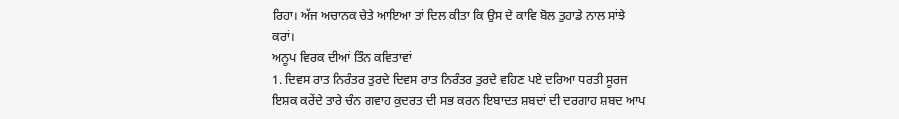ਰਿਹਾ। ਅੱਜ ਅਚਾਨਕ ਚੇਤੇ ਆਇਆ ਤਾਂ ਦਿਲ ਕੀਤਾ ਕਿ ਉਸ ਦੇ ਕਾਵਿ ਬੋਲ ਤੁਹਾਡੇ ਨਾਲ ਸਾਂਝੇ ਕਰਾਂ।
ਅਨੂਪ ਵਿਰਕ ਦੀਆਂ ਤਿੰਨ ਕਵਿਤਾਵਾਂ
1. ਦਿਵਸ ਰਾਤ ਨਿਰੰਤਰ ਤੁਰਦੇ ਦਿਵਸ ਰਾਤ ਨਿਰੰਤਰ ਤੁਰਦੇ ਵਹਿਣ ਪਏ ਦਰਿਆ ਧਰਤੀ ਸੂਰਜ ਇਸ਼ਕ ਕਰੇਂਦੇ ਤਾਰੇ ਚੰਨ ਗਵਾਹ ਕੁਦਰਤ ਦੀ ਸਭ ਕਰਨ ਇਬਾਦਤ ਸ਼ਬਦਾਂ ਦੀ ਦਰਗਾਹ ਸ਼ਬਦ ਆਪ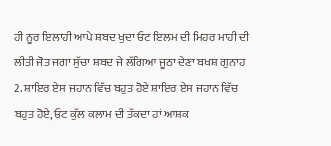ਹੀ ਨੂਰ ਇਲਾਹੀ ਆਪੇ ਸ਼ਬਦ ਖੁਦਾ ਓਟ ਇਲਮ ਦੀ ਮਿਹਰ ਮਾਹੀ ਦੀ ਲੀਤੀ ਜੋਤ ਜਗਾ ਸੁੱਚਾ ਸ਼ਬਦ ਜੇ ਲੱਗਿਆ ਜੂਠਾ ਦੇਣਾ ਬਖਸ਼ ਗੁਨਾਹ 2. ਸ਼ਾਇਰ ਏਸ ਜਹਾਨ ਵਿੱਚ ਬਹੁਤ ਹੋਏ ਸ਼ਾਇਰ ਏਸ ਜਹਾਨ ਵਿੱਚ ਬਹੁਤ ਹੋਏ, ਓਟ ਕੁੱਲ ਕਲਾਮ ਦੀ ਤੱਕਦਾ ਹਾਂ ਆਸ਼ਕ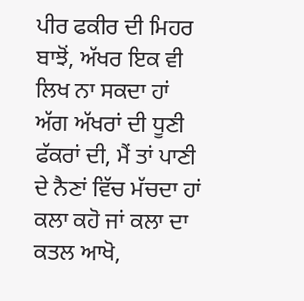ਪੀਰ ਫਕੀਰ ਦੀ ਮਿਹਰ ਬਾਝੋਂ, ਅੱਖਰ ਇਕ ਵੀ ਲਿਖ ਨਾ ਸਕਦਾ ਹਾਂ ਅੱਗ ਅੱਖਰਾਂ ਦੀ ਧੂਣੀ ਫੱਕਰਾਂ ਦੀ, ਮੈਂ ਤਾਂ ਪਾਣੀ ਦੇ ਨੈਣਾਂ ਵਿੱਚ ਮੱਚਦਾ ਹਾਂ ਕਲਾ ਕਹੋ ਜਾਂ ਕਲਾ ਦਾ ਕਤਲ ਆਖੋ,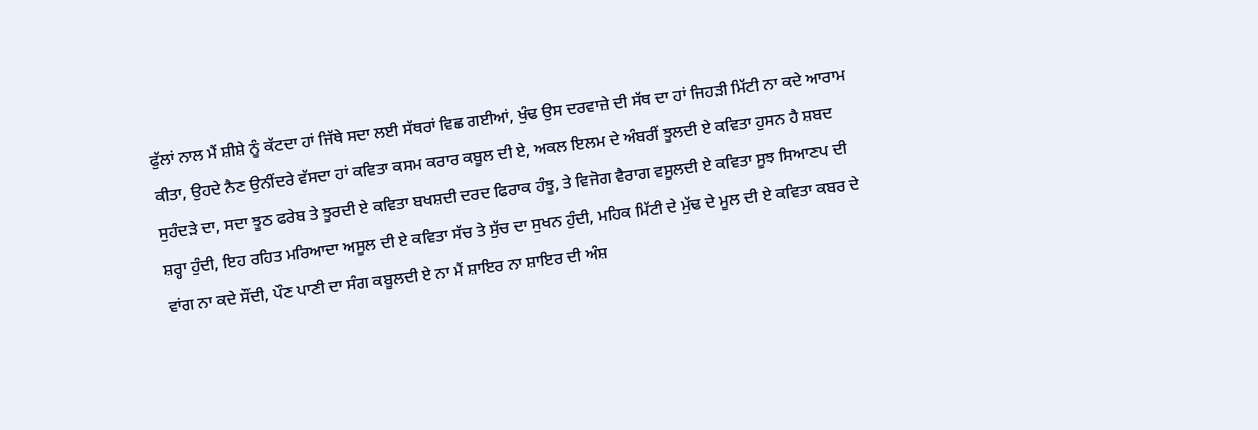ਫੁੱਲਾਂ ਨਾਲ ਮੈਂ ਸ਼ੀਸ਼ੇ ਨੂੰ ਕੱਟਦਾ ਹਾਂ ਜਿੱਥੇ ਸਦਾ ਲਈ ਸੱਥਰਾਂ ਵਿਛ ਗਈਆਂ, ਖੁੰਢ ਉਸ ਦਰਵਾਜ਼ੇ ਦੀ ਸੱਥ ਦਾ ਹਾਂ ਜਿਹੜੀ ਮਿੱਟੀ ਨਾ ਕਦੇ ਆਰਾਮ ਕੀਤਾ, ਉਹਦੇ ਨੈਣ ਉਨੀਂਦਰੇ ਵੱਸਦਾ ਹਾਂ ਕਵਿਤਾ ਕਸਮ ਕਰਾਰ ਕਬੂਲ ਦੀ ਏ, ਅਕਲ ਇਲਮ ਦੇ ਅੰਬਰੀਂ ਝੂਲਦੀ ਏ ਕਵਿਤਾ ਹੁਸਨ ਹੈ ਸ਼ਬਦ ਸੁਹੰਦੜੇ ਦਾ, ਸਦਾ ਝੂਠ ਫਰੇਬ ਤੇ ਝੂਰਦੀ ਏ ਕਵਿਤਾ ਬਖਸ਼ਦੀ ਦਰਦ ਫਿਰਾਕ ਹੰਝੂ, ਤੇ ਵਿਜੋਗ ਵੈਰਾਗ ਵਸੂਲਦੀ ਏ ਕਵਿਤਾ ਸੂਝ ਸਿਆਣਪ ਦੀ ਸ਼ਰ੍ਹਾ ਹੁੰਦੀ, ਇਹ ਰਹਿਤ ਮਰਿਆਦਾ ਅਸੂਲ ਦੀ ਏ ਕਵਿਤਾ ਸੱਚ ਤੇ ਸੁੱਚ ਦਾ ਸੁਖਨ ਹੁੰਦੀ, ਮਹਿਕ ਮਿੱਟੀ ਦੇ ਮੁੱਢ ਦੇ ਮੂਲ ਦੀ ਏ ਕਵਿਤਾ ਕਬਰ ਦੇ ਵਾਂਗ ਨਾ ਕਦੇ ਸੌਂਦੀ, ਪੌਣ ਪਾਣੀ ਦਾ ਸੰਗ ਕਬੂਲਦੀ ਏ ਨਾ ਮੈਂ ਸ਼ਾਇਰ ਨਾ ਸ਼ਾਇਰ ਦੀ ਅੰਸ਼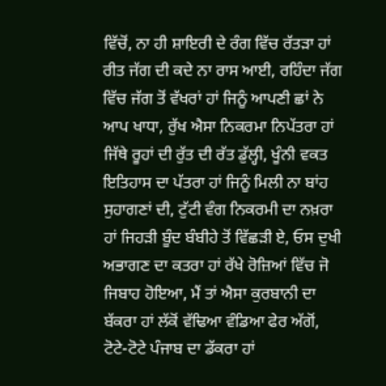ਵਿੱਚੋਂ, ਨਾ ਹੀ ਸ਼ਾਇਰੀ ਦੇ ਰੰਗ ਵਿੱਚ ਰੱਤੜਾ ਹਾਂ ਰੀਤ ਜੱਗ ਦੀ ਕਦੇ ਨਾ ਰਾਸ ਆਈ, ਰਹਿੰਦਾ ਜੱਗ ਵਿੱਚ ਜੱਗ ਤੋਂ ਵੱਖਰਾਂ ਹਾਂ ਜਿਨੂੰ ਆਪਣੀ ਛਾਂ ਨੇ ਆਪ ਖਾਧਾ, ਰੁੱਖ ਐਸਾ ਨਿਕਰਮਾ ਨਿਪੱਤਰਾ ਹਾਂ ਜਿੱਥੇ ਰੂਹਾਂ ਦੀ ਰੁੱਤ ਦੀ ਰੱਤ ਡੁੱਲ੍ਹੀ, ਖੂੰਨੀ ਵਕਤ ਇਤਿਹਾਸ ਦਾ ਪੱਤਰਾ ਹਾਂ ਜਿਨੂੰ ਮਿਲੀ ਨਾ ਬਾਂਹ ਸੁਹਾਗਣਾਂ ਦੀ, ਟੁੱਟੀ ਵੰਗ ਨਿਕਰਮੀ ਦਾ ਨਖ਼ਰਾ ਹਾਂ ਜਿਹੜੀ ਬੂੰਦ ਬੰਬੀਹੇ ਤੋਂ ਵਿੱਛੜੀ ਏ, ਓਸ ਦੁਖੀ ਅਭਾਗਣ ਦਾ ਕਤਰਾ ਹਾਂ ਰੱਖੇ ਰੋਜ਼ਿਆਂ ਵਿੱਚ ਜੋ ਜਿਬਾਹ ਹੋਇਆ, ਮੈਂ ਤਾਂ ਐਸਾ ਕੁਰਬਾਨੀ ਦਾ ਬੱਕਰਾ ਹਾਂ ਲੱਕੋਂ ਵੱਢਿਆ ਵੰਡਿਆ ਫੇਰ ਅੱਗੋਂ, ਟੋਟੇ-ਟੋਟੇ ਪੰਜਾਬ ਦਾ ਡੱਕਰਾ ਹਾਂ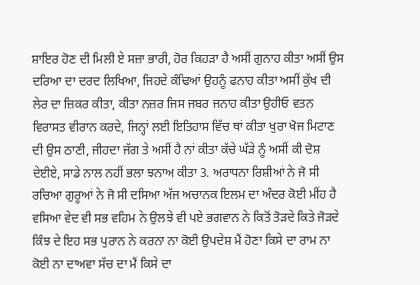ਸ਼ਾਇਰ ਹੋਣ ਦੀ ਮਿਲੀ ਏ ਸਜ਼ਾ ਭਾਰੀ, ਹੋਰ ਕਿਹੜਾ ਹੈ ਅਸੀਂ ਗੁਨਾਹ ਕੀਤਾ ਅਸੀਂ ਉਸ ਦਰਿਆ ਦਾ ਦਰਦ ਲਿਖਿਆ, ਜਿਹਦੇ ਕੰਢਿਆਂ ਉਹਨੂੰ ਫਨਾਹ ਕੀਤਾ ਅਸੀਂ ਕੁੱਖ ਦੀ ਲੇਰ ਦਾ ਜ਼ਿਕਰ ਕੀਤਾ, ਕੀਤਾ ਨਜ਼ਰ ਜਿਸ ਜਬਰ ਜਨਾਹ ਕੀਤਾ ਉਹੀਓ ਵਤਨ ਵਿਰਾਸਤ ਵੀਰਾਨ ਕਰਦੇ, ਜਿਨ੍ਹਾਂ ਲਈ ਇਤਿਹਾਸ ਵਿੱਚ ਥਾਂ ਕੀਤਾ ਖੁਰਾ ਖੋਜ ਮਿਟਾਣ ਦੀ ਉਸ ਠਾਣੀ, ਜੀਹਦਾ ਜੱਗ ਤੇ ਅਸੀਂ ਹੈ ਨਾਂ ਕੀਤਾ ਕੱਚੇ ਘੱੜੇ ਨੂੰ ਅਸੀਂ ਕੀ ਦੋਸ਼ ਦੇਈਏ, ਸਾਡੇ ਨਾਲ ਨਹੀਂ ਭਲਾ ਝਨਾਅ ਕੀਤਾ 3. ਅਰਾਧਨਾ ਰਿਸ਼ੀਆਂ ਨੇ ਜੋ ਸੀ ਰਚਿਆ ਗੁਰੂਆਂ ਨੇ ਜੋ ਸੀ ਦਸਿਆ ਅੱਜ ਅਚਾਨਕ ਇਲਮ ਦਾ ਅੰਦਰ ਕੋਈ ਮੀਂਹ ਹੈ ਵਸਿਆ ਵੇਦ ਵੀ ਸਭ ਵਹਿਮ ਨੇ ਉਲਝੇ ਵੀ ਪਏ ਭਗਵਾਨ ਨੇ ਕਿਤੋਂ ਤੋੜਦੇ ਕਿਤੇ ਜੋੜਦੇ ਕਿੰਝ ਦੇ ਇਹ ਸਭ ਪੁਰਾਨ ਨੇ ਕਰਨਾ ਨਾ ਕੋਈ ਉਪਦੇਸ਼ ਮੈਂ ਹੋਣਾ ਕਿਸੇ ਦਾ ਰਾਮ ਨਾ ਕੋਈ ਨਾ ਦਾਅਵਾ ਸੱਚ ਦਾ ਮੈਂ ਕਿਸੇ ਦਾ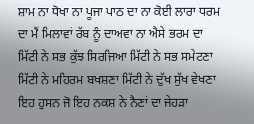ਸ਼ਾਮ ਨਾ ਧੋਖਾ ਨਾ ਪੂਜਾ ਪਾਠ ਦਾ ਨਾ ਕੋਈ ਲਾਰਾ ਧਰਮ ਦਾ ਮੈਂ ਮਿਲਾਵਾਂ ਰੱਬ ਨੂੰ ਦਾਅਵਾ ਨਾ ਐਸੇ ਭਰਮ ਦਾ ਮਿੱਟੀ ਨੇ ਸਭ ਕੁੱਝ ਸਿਰਜਿਆ ਮਿੱਟੀ ਨੇ ਸਭ ਸਮੇਟਣਾ ਮਿੱਟੀ ਨੇ ਮਹਿਰਮ ਬਖਸ਼ਣਾ ਮਿੱਟੀ ਨੇ ਦੁੱਖ ਸੁੱਖ ਵੇਖਣਾ ਇਹ ਹੁਸਨ ਜੋ ਇਹ ਨਕਸ਼ ਨੇ ਨੈਣਾਂ ਦਾ ਜੇਹੜਾ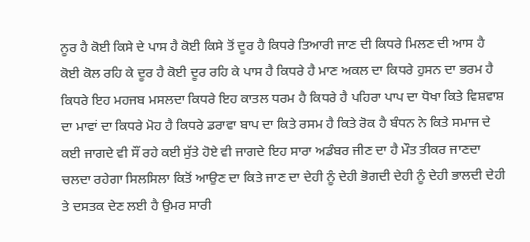ਨੂਰ ਹੈ ਕੋਈ ਕਿਸੇ ਦੇ ਪਾਸ ਹੈ ਕੋਈ ਕਿਸੇ ਤੋਂ ਦੂਰ ਹੈ ਕਿਧਰੇ ਤਿਆਰੀ ਜਾਣ ਦੀ ਕਿਧਰੇ ਮਿਲਣ ਦੀ ਆਸ ਹੈ ਕੋਈ ਕੋਲ ਰਹਿ ਕੇ ਦੂਰ ਹੈ ਕੋਈ ਦੂਰ ਰਹਿ ਕੇ ਪਾਸ ਹੈ ਕਿਧਰੇ ਹੈ ਮਾਣ ਅਕਲ ਦਾ ਕਿਧਰੇ ਹੁਸਨ ਦਾ ਭਰਮ ਹੈ ਕਿਧਰੇ ਇਹ ਮਹਜਬ ਮਸਲਦਾ ਕਿਧਰੇ ਇਹ ਕਾਤਲ ਧਰਮ ਹੈ ਕਿਧਰੇ ਹੈ ਪਹਿਰਾ ਪਾਪ ਦਾ ਧੋਖਾ ਕਿਤੇ ਵਿਸ਼ਵਾਸ਼ ਦਾ ਮਾਵਾਂ ਦਾ ਕਿਧਰੇ ਮੋਹ ਹੈ ਕਿਧਰੇ ਡਰਾਵਾ ਬਾਪ ਦਾ ਕਿਤੇ ਰਸਮ ਹੈ ਕਿਤੇ ਰੋਕ ਹੈ ਬੰਧਨ ਨੇ ਕਿਤੇ ਸਮਾਜ ਦੇ ਕਈ ਜਾਗਦੇ ਵੀ ਸੌਂ ਰਹੇ ਕਈ ਸੁੱਤੇ ਹੋਏ ਵੀ ਜਾਗਦੇ ਇਹ ਸਾਰਾ ਅਡੰਬਰ ਜੀਣ ਦਾ ਹੈ ਮੌਤ ਤੀਕਰ ਜਾਣਦਾ ਚਲਦਾ ਰਹੇਗਾ ਸਿਲਸਿਲਾ ਕਿਤੋਂ ਆਉਣ ਦਾ ਕਿਤੇ ਜਾਣ ਦਾ ਦੇਹੀ ਨੂੰ ਦੇਹੀ ਭੋਗਦੀ ਦੇਹੀ ਨੂੰ ਦੇਹੀ ਭਾਲਦੀ ਦੇਹੀ ਤੇ ਦਸਤਕ ਦੇਣ ਲਈ ਹੈ ਉਮਰ ਸਾਰੀ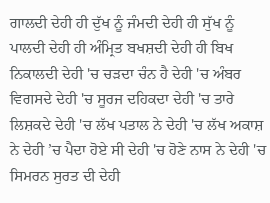ਗਾਲਦੀ ਦੇਹੀ ਹੀ ਦੁੱਖ ਨੂੰ ਜੰਮਦੀ ਦੇਹੀ ਹੀ ਸੁੱਖ ਨੂੰ ਪਾਲਦੀ ਦੇਹੀ ਹੀ ਅੰਮ੍ਰਿਤ ਬਖਸ਼ਦੀ ਦੇਹੀ ਹੀ ਬਿਖ ਨਿਕਾਲਦੀ ਦੇਹੀ 'ਚ ਚੜਦਾ ਚੰਨ ਹੈ ਦੇਹੀ 'ਚ ਅੰਬਰ ਵਿਗਸਦੇ ਦੇਹੀ 'ਚ ਸੂਰਜ ਦਹਿਕਦਾ ਦੇਹੀ 'ਚ ਤਾਰੇ ਲਿਸ਼ਕਦੇ ਦੇਹੀ 'ਚ ਲੱਖ ਪਤਾਲ ਨੇ ਦੇਹੀ 'ਚ ਲੱਖ ਅਕਾਸ਼ ਨੇ ਦੇਹੀ ’ਚ ਪੈਦਾ ਹੋਏ ਸੀ ਦੇਹੀ 'ਚ ਹੋਣੇ ਨਾਸ ਨੇ ਦੇਹੀ 'ਚ ਸਿਮਰਨ ਸੁਰਤ ਦੀ ਦੇਹੀ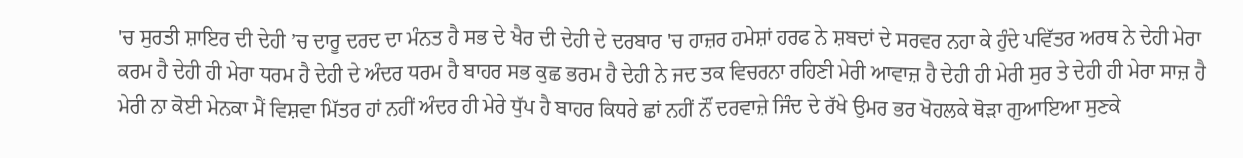'ਚ ਸੁਰਤੀ ਸ਼ਾਇਰ ਦੀ ਦੇਹੀ ’ਚ ਦਾਰੂ ਦਰਦ ਦਾ ਮੰਨਤ ਹੈ ਸਭ ਦੇ ਖੈਰ ਦੀ ਦੇਹੀ ਦੇ ਦਰਬਾਰ 'ਚ ਹਾਜ਼ਰ ਹਮੇਸ਼ਾਂ ਹਰਫ ਨੇ ਸ਼ਬਦਾਂ ਦੇ ਸਰਵਰ ਨਹਾ ਕੇ ਹੁੰਦੇ ਪਵਿੱਤਰ ਅਰਥ ਨੇ ਦੇਹੀ ਮੇਰਾ ਕਰਮ ਹੈ ਦੇਹੀ ਹੀ ਮੇਰਾ ਧਰਮ ਹੈ ਦੇਹੀ ਦੇ ਅੰਦਰ ਧਰਮ ਹੈ ਬਾਹਰ ਸਭ ਕੁਛ ਭਰਮ ਹੈ ਦੇਹੀ ਨੇ ਜਦ ਤਕ ਵਿਚਰਨਾ ਰਹਿਣੀ ਮੇਰੀ ਆਵਾਜ਼ ਹੈ ਦੇਹੀ ਹੀ ਮੇਰੀ ਸੁਰ ਤੇ ਦੇਹੀ ਹੀ ਮੇਰਾ ਸਾਜ਼ ਹੈ ਮੇਰੀ ਨਾ ਕੋਈ ਮੇਨਕਾ ਮੈਂ ਵਿਸ਼ਵਾ ਮਿੱਤਰ ਹਾਂ ਨਹੀਂ ਅੰਦਰ ਹੀ ਮੇਰੇ ਧੁੱਪ ਹੈ ਬਾਹਰ ਕਿਧਰੇ ਛਾਂ ਨਹੀਂ ਨੌਂ ਦਰਵਾਜ਼ੇ ਜਿੰਦ ਦੇ ਰੱਖੇ ਉਮਰ ਭਰ ਖੋਹਲਕੇ ਥੋੜਾ ਗੁਆਇਆ ਸੁਣਕੇ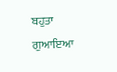ਬਹੁਤਾ ਗੁਆਇਆ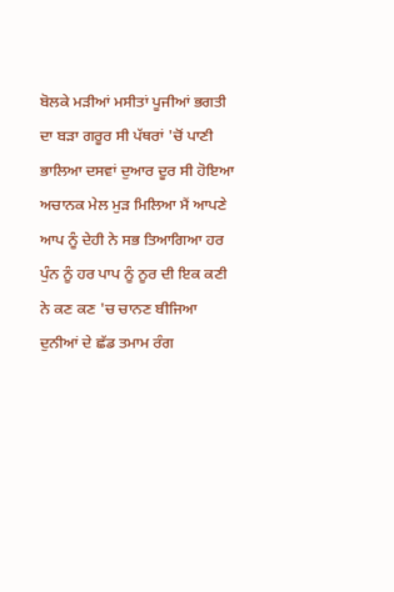ਬੋਲਕੇ ਮੜੀਆਂ ਮਸੀਤਾਂ ਪੂਜੀਆਂ ਭਗਤੀ ਦਾ ਬੜਾ ਗਰੂਰ ਸੀ ਪੱਥਰਾਂ 'ਚੋਂ ਪਾਣੀ ਭਾਲਿਆ ਦਸਵਾਂ ਦੁਆਰ ਦੂਰ ਸੀ ਹੋਇਆ ਅਚਾਨਕ ਮੇਲ ਮੁੜ ਮਿਲਿਆ ਮੈਂ ਆਪਣੇ ਆਪ ਨੂੰ ਦੇਹੀ ਨੇ ਸਭ ਤਿਆਗਿਆ ਹਰ ਪੁੰਨ ਨੂੰ ਹਰ ਪਾਪ ਨੂੰ ਨੂਰ ਦੀ ਇਕ ਕਣੀ ਨੇ ਕਣ ਕਣ 'ਚ ਚਾਨਣ ਬੀਜਿਆ ਦੁਨੀਆਂ ਦੇ ਛੱਡ ਤਮਾਮ ਰੰਗ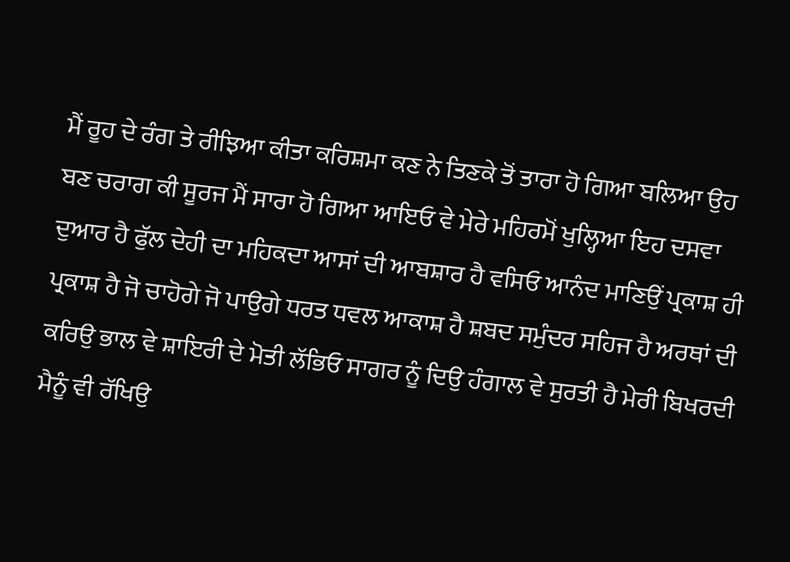ਮੈਂ ਰੂਹ ਦੇ ਰੰਗ ਤੇ ਰੀਝਿਆ ਕੀਤਾ ਕਰਿਸ਼ਮਾ ਕਣ ਨੇ ਤਿਣਕੇ ਤੋਂ ਤਾਰਾ ਹੋ ਗਿਆ ਬਲਿਆ ਉਹ ਬਣ ਚਰਾਗ ਕੀ ਸੂਰਜ ਮੈਂ ਸਾਰਾ ਹੋ ਗਿਆ ਆਇਓ ਵੇ ਮੇਰੇ ਮਹਿਰਮੋਂ ਖੁਲ੍ਹਿਆ ਇਹ ਦਸਵਾ ਦੁਆਰ ਹੈ ਫੁੱਲ ਦੇਹੀ ਦਾ ਮਹਿਕਦਾ ਆਸਾਂ ਦੀ ਆਬਸ਼ਾਰ ਹੈ ਵਸਿਓ ਆਨੰਦ ਮਾਣਿਉਂ ਪ੍ਰਕਾਸ਼ ਹੀ ਪ੍ਰਕਾਸ਼ ਹੈ ਜੋ ਚਾਹੋਗੇ ਜੋ ਪਾਉਗੇ ਧਰਤ ਧਵਲ ਆਕਾਸ਼ ਹੈ ਸ਼ਬਦ ਸਮੁੰਦਰ ਸਹਿਜ ਹੈ ਅਰਥਾਂ ਦੀ ਕਰਿਉ ਭਾਲ ਵੇ ਸ਼ਾਇਰੀ ਦੇ ਮੋਤੀ ਲੱਭਿਓ ਸਾਗਰ ਨੂੰ ਦਿਉ ਹੰਗਾਲ ਵੇ ਸੁਰਤੀ ਹੈ ਮੇਰੀ ਬਿਖਰਦੀ ਮੈਨੂੰ ਵੀ ਰੱਖਿਉ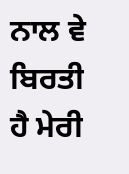ਨਾਲ ਵੇ ਬਿਰਤੀ ਹੈ ਮੇਰੀ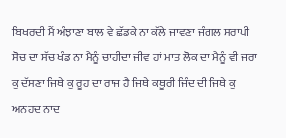ਬਿਖਰਦੀ ਮੈਂ ਅੰਝਾਣਾ ਬਾਲ ਵੇ ਛੱਡਕੇ ਨਾ ਕੱਲੇ ਜਾਵਣਾ ਜੰਗਲ ਸਰਾਪੀ ਸੋਚ ਦਾ ਸੱਚ ਖੰਡ ਨਾ ਮੈਨੂੰ ਚਾਹੀਦਾ ਜੀਵ ਹਾਂ ਮਾਤ ਲੋਕ ਦਾ ਮੈਨੂੰ ਵੀ ਜਰਾ ਕੁ ਦੱਸਣਾ ਜਿਥੇ ਕੁ ਰੂਹ ਦਾ ਰਾਜ ਹੈ ਜਿਥੇ ਕਥੂਰੀ ਜਿੰਦ ਦੀ ਜਿਥੇ ਕੁ ਅਨਹਦ ਨਾਦ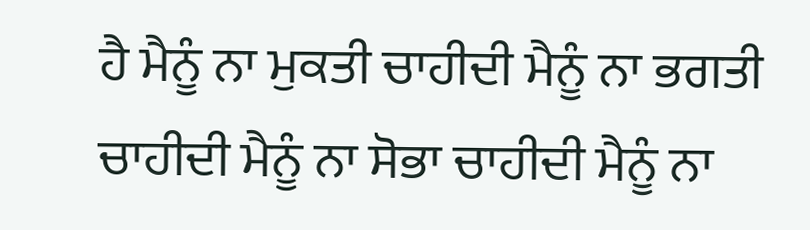ਹੈ ਮੈਨੂੰ ਨਾ ਮੁਕਤੀ ਚਾਹੀਦੀ ਮੈਨੂੰ ਨਾ ਭਗਤੀ ਚਾਹੀਦੀ ਮੈਨੂੰ ਨਾ ਸੋਭਾ ਚਾਹੀਦੀ ਮੈਨੂੰ ਨਾ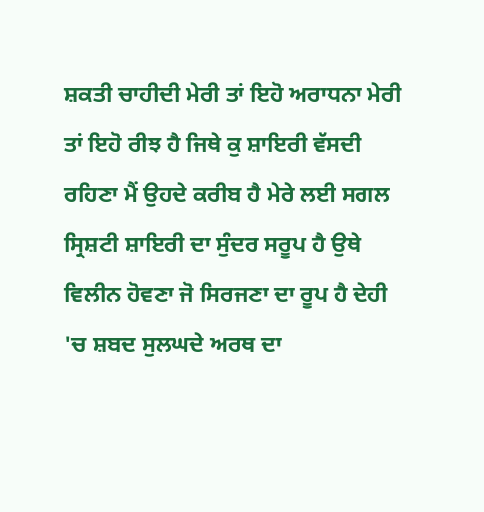ਸ਼ਕਤੀ ਚਾਹੀਦੀ ਮੇਰੀ ਤਾਂ ਇਹੋ ਅਰਾਧਨਾ ਮੇਰੀ ਤਾਂ ਇਹੋ ਰੀਝ ਹੈ ਜਿਥੇ ਕੁ ਸ਼ਾਇਰੀ ਵੱਸਦੀ ਰਹਿਣਾ ਮੈਂ ਉਹਦੇ ਕਰੀਬ ਹੈ ਮੇਰੇ ਲਈ ਸਗਲ ਸ੍ਰਿਸ਼ਟੀ ਸ਼ਾਇਰੀ ਦਾ ਸੁੰਦਰ ਸਰੂਪ ਹੈ ਉਥੇ ਵਿਲੀਨ ਹੋਵਣਾ ਜੋ ਸਿਰਜਣਾ ਦਾ ਰੂਪ ਹੈ ਦੇਹੀ 'ਚ ਸ਼ਬਦ ਸੁਲਘਦੇ ਅਰਥ ਦਾ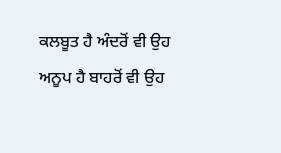ਕਲਬੂਤ ਹੈ ਅੰਦਰੋਂ ਵੀ ਉਹ ਅਨੂਪ ਹੈ ਬਾਹਰੋਂ ਵੀ ਉਹ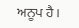ਅਨੂਪ ਹੈ।